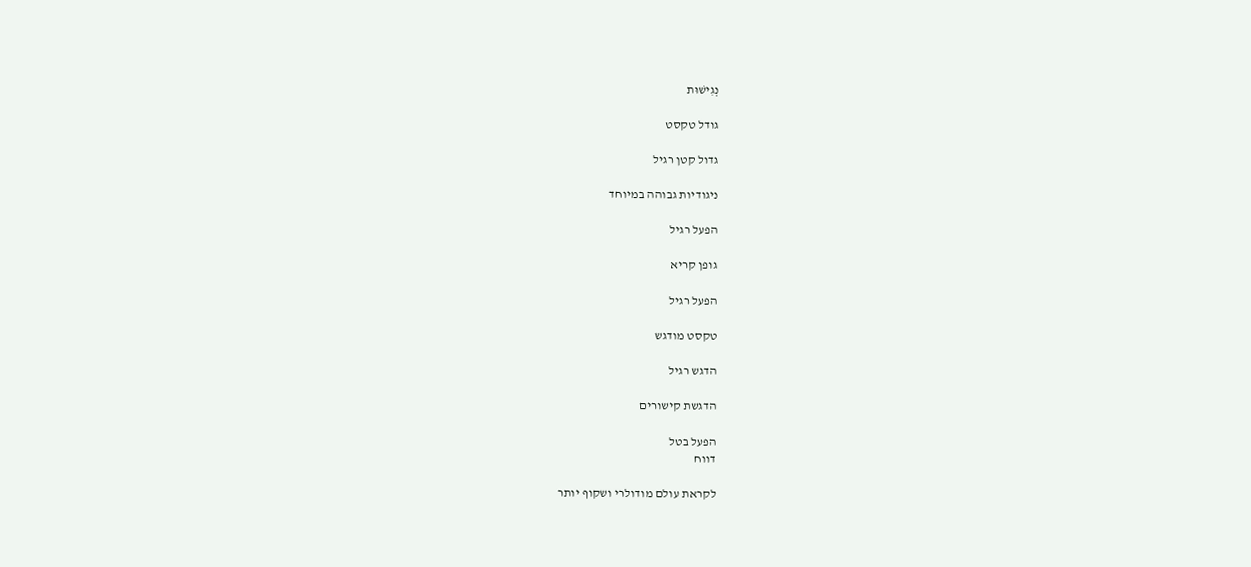נְגִישׁוּת

גודל טקסט

גדול קטן רגיל

ניגודיות גבוהה במיוחד

הפעל רגיל

גופן קריא

הפעל רגיל

טקסט מודגש

הדגש רגיל

הדגשת קישורים

הפעל בטל
דווח

לקראת עולם מודולרי ושקוף יותר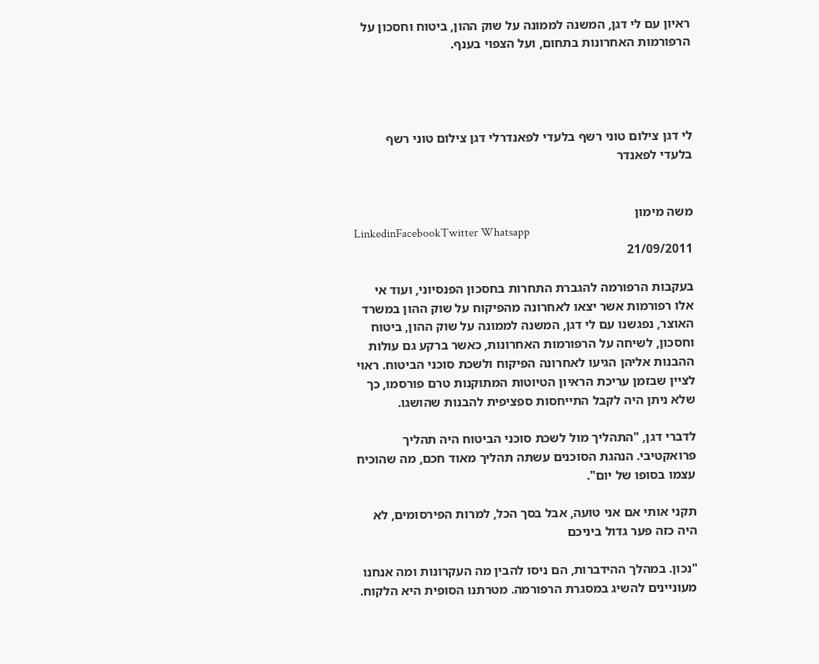ראיון עם לי דגן, המשנה לממונה על שוק ההון, ביטוח וחסכון על הרפורמות האחרונות בתחום, ועל הצפוי בענף.




לי דגן צילום טוני רשף בלעדי לפאנדרלי דגן צילום טוני רשף בלעדי לפאנדר


משה מימון
LinkedinFacebookTwitter Whatsapp
21/09/2011

בעקבות הרפורמה להגברת התחרות בחסכון הפנסיוני, ועוד אי אלו רפורמות אשר יצאו לאחרונה מהפיקוח על שוק ההון במשרד האוצר, נפגשנו עם לי דגן, המשנה לממונה על שוק ההון, ביטוח וחסכון, לשיחה על הרפורמות האחרונות, כאשר ברקע גם עולות ההבנות אליהן הגיעו לאחרונה הפיקוח ולשכת סוכני הביטוח. ראוי לציין שבזמן עריכת הראיון הטיוטות המתוקנות טרם פורסמו, כך שלא ניתן היה לקבל התייחסות ספציפית להבנות שהושגו.

לדברי דגן, "התהליך מול לשכת סוכני הביטוח היה תהליך פרואקטיבי. הנהגת הסוכנים עשתה תהליך מאוד חכם, מה שהוכיח עצמו בסופו של יום".

תקני אותי אם אני טועה, אבל בסך הכל, למרות הפירסומים, לא היה כזה פער גדול ביניכם

"נכון. במהלך ההידברות, הם ניסו להבין מה העקרונות ומה אנחנו מעוניינים להשיג במסגרת הרפורמה. מטרתנו הסופית היא הלקוח.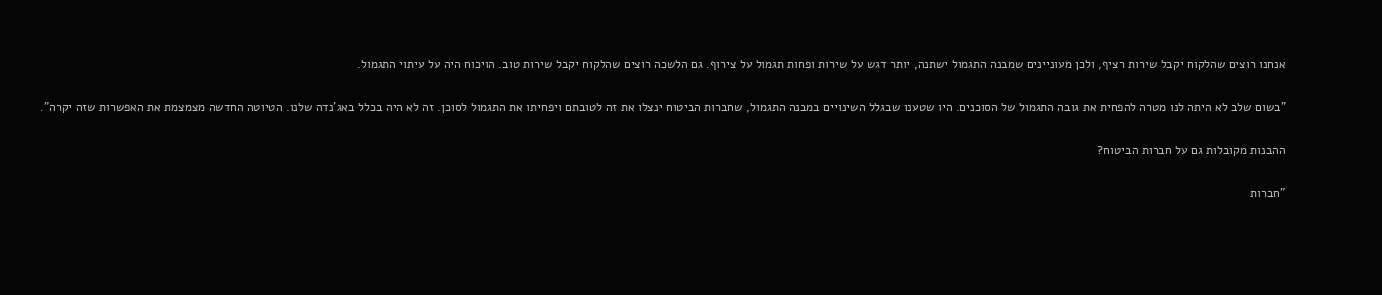אנחנו רוצים שהלקוח יקבל שירות רציף, ולכן מעוניינים שמבנה התגמול ישתנה, יותר דגש על שירות ופחות תגמול על צירוף. גם הלשכה רוצים שהלקוח יקבל שירות טוב. הויכוח היה על עיתוי התגמול.

"בשום שלב לא היתה לנו מטרה להפחית את גובה התגמול של הסוכנים. היו שטענו שבגלל השינויים במבנה התגמול, שחברות הביטוח ינצלו את זה לטובתם ויפחיתו את התגמול לסוכן. זה לא היה בכלל באג'נדה שלנו. הטיוטה החדשה מצמצמת את האפשרות שזה יקרה".

ההבנות מקובלות גם על חברות הביטוח?

"חברות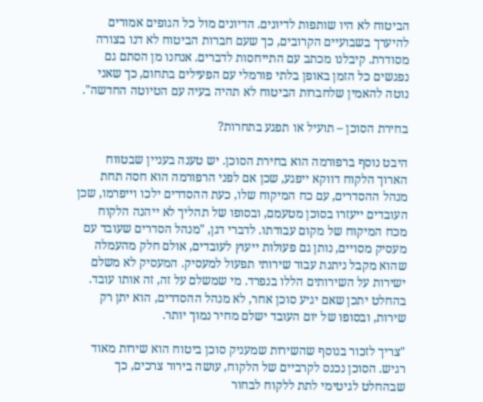הביטוח לא היו שותפות לדיונים. הדיונים מול כל הגופים אמורים להיערך בשבועיים הקרובים, כך שעם חברות הביטוח לא דנו בצורה מסודרת. קיבלנו מכתב עם התייחסות לדברים. אנחנו מן הסתם גם נפגשים כל הזמן באופן בלתי פורמלי עם הפעילים בתחום, כך שאני נוטה להאמין שלחברות הביטוח לא תהיה בעיה עם הטיוטה החדשה".

בחירת הסוכן – תועיל או תפגע בתחרות?

היבט נוסף ברפורמה הוא בחירת הסוכן. יש טענה בעניין שבטווח הארוך הלקוח דווקא ייפגע, שכן אם לפני הרפורמה הוא חסה תחת מנהל ההסדרים, עם כח המיקוח שלו, כעת ההסדרים ילכו וייפרמו, שכן העובדים ייעזרו בסוכן מטעמם, ובסופו של תהליך לא ייהנה הלקוח מכח המיקוח של מקום עבודתו. לדברי דגן, "מנהל הסדרים שעובד עם מעסיק מסויים, נותן גם פעולות ייעוץ לעובדים, אולם חלק מהעמלה שהוא מקבל ניתנת עבור שירותי תפעול למעסיק. המעסיק לא משלם ישירות על השירותים הללו בנפרד. מי שמשלם על זה, זה אותו עובד. בהחלט יתכן שאם יגיע סוכן אחר, לא מנהל ההסדרים, הוא יתן רק שירות, ובסופו של יום העובד ישלם מחיר נמוך יותר.

"צריך לזכור בנוסף שהשירות שמעניק סוכן ביטוח הוא שירות מאוד רגיש. הסוכן נכנס לקרביים של הלקוח, עושה בירור צרכים, כך שבהחלט לגיטימי לתת ללקוח לבחור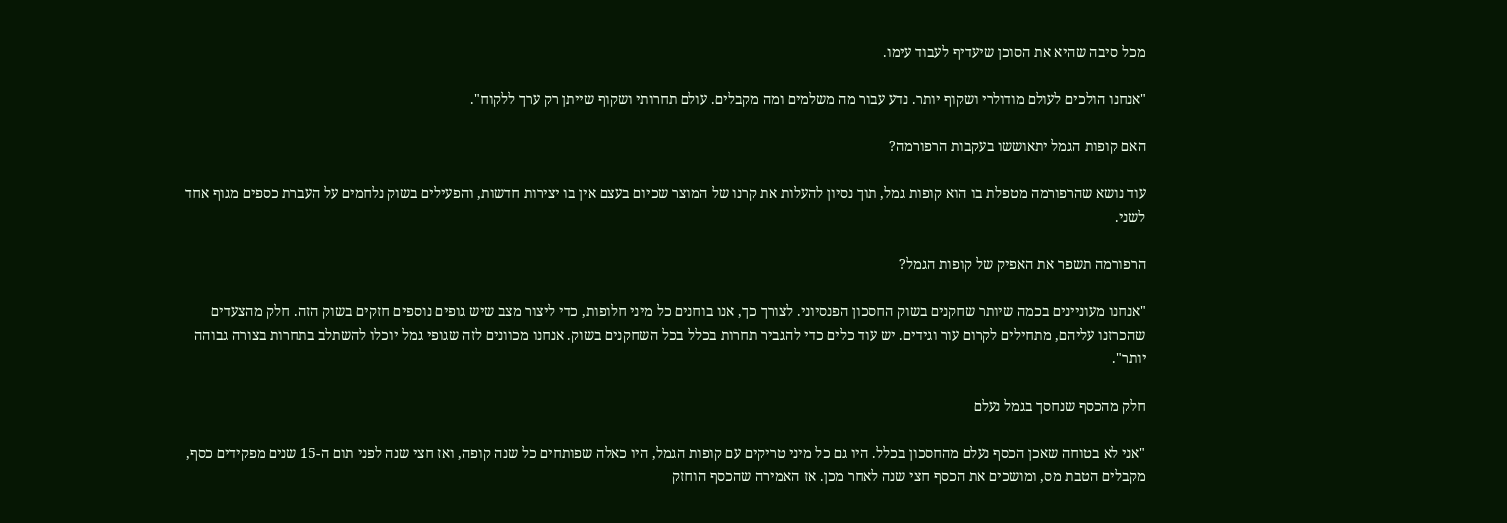מכל סיבה שהיא את הסוכן שיעדיף לעבוד עימו.

"אנחנו הולכים לעולם מודולרי ושקוף יותר. נדע עבור מה משלמים ומה מקבלים. עולם תחרותי ושקוף שייתן רק ערך ללקוח".

האם קופות הגמל יתאוששו בעקבות הרפורמה?

עוד נושא שהרפורמה מטפלת בו הוא קופות גמל, תוך נסיון להעלות את קרנו של המוצר שכיום בעצם אין בו יצירות חדשות, והפעילים בשוק נלחמים על העברת כספים מגוף אחד לשני.

הרפורמה תשפר את האפיק של קופות הגמל?

"אנחנו מעוניינים בכמה שיותר שחקנים בשוק החסכון הפנסיוני. לצורך כך, אנו בוחנים כל מיני חלופות, כדי ליצור מצב שיש גופים נוספים חזקים בשוק הזה. חלק מהצעדים שהכרזנו עליהם, מתחילים לקרום עור וגידים. יש עוד כלים כדי להגביר תחרות בכלל בכל השחקנים בשוק. אנחנו מכוונים לזה שגופי גמל יוכלו להשתלב בתחרות בצורה גבוהה יותר".

חלק מהכסף שנחסך בגמל נעלם

"אני לא בטוחה שאכן הכסף נעלם מהחסכון בכלל. היו גם כל מיני טריקים עם קופות הגמל, היו כאלה שפותחים כל שנה קופה, ואז חצי שנה לפני תום ה-15 שנים מפקידים כסף, מקבלים הטבת מס, ומושכים את הכסף חצי שנה לאחר מכן. אז האמירה שהכסף הוחזק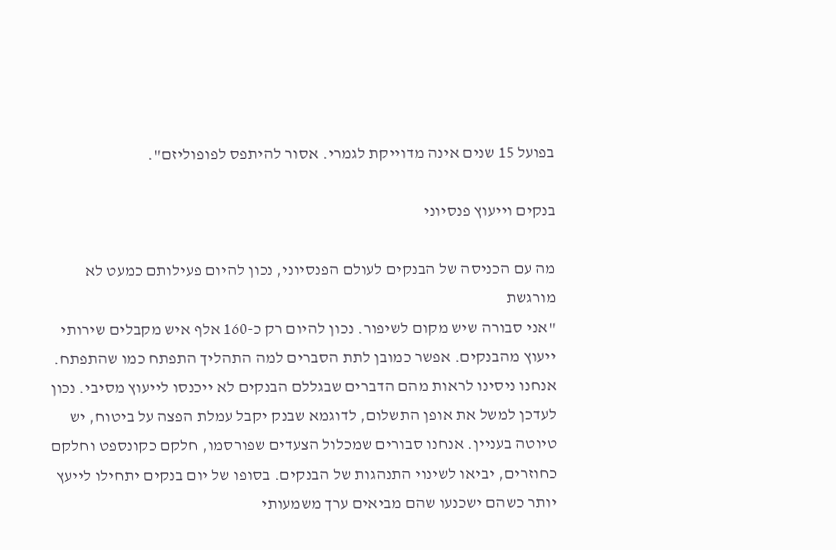בפועל 15 שנים אינה מדוייקת לגמרי. אסור להיתפס לפופוליזם".

בנקים וייעוץ פנסיוני

מה עם הכניסה של הבנקים לעולם הפנסיוני, נכון להיום פעילותם כמעט לא מורגשת
"אני סבורה שיש מקום לשיפור. נכון להיום רק כ-160 אלף איש מקבלים שירותי ייעוץ מהבנקים. אפשר כמובן לתת הסברים למה התהליך התפתח כמו שהתפתח. אנחנו ניסינו לראות מהם הדברים שבגללם הבנקים לא ייכנסו לייעוץ מסיבי. נכון לעדכן למשל את אופן התשלום, לדוגמא שבנק יקבל עמלת הפצה על ביטוח, יש טיוטה בעניין. אנחנו סבורים שמכלול הצעדים שפורסמו, חלקם כקונספט וחלקם כחוזרים, יביאו לשינוי התנהגות של הבנקים. בסופו של יום בנקים יתחילו לייעץ יותר כשהם ישכנעו שהם מביאים ערך משמעותי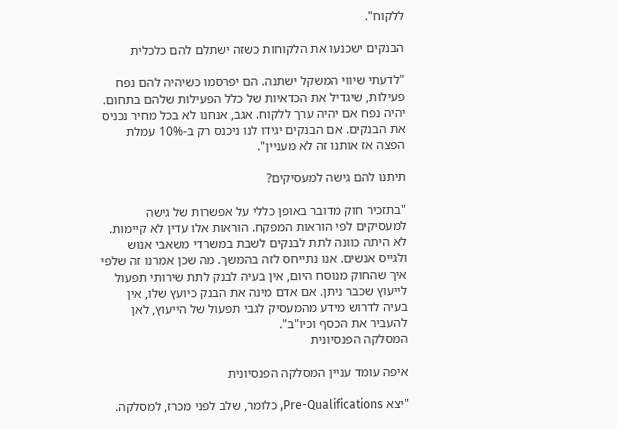ללקוח".

הבנקים ישכנעו את הלקוחות כשזה ישתלם להם כלכלית

"לדעתי שיווי המשקל ישתנה. הם יפרסמו כשיהיה להם נפח פעילות, שיגדיל את הכדאיות של כלל הפעילות שלהם בתחום. יהיה נפח אם יהיה ערך ללקוח. אגב, אנחנו לא בכל מחיר נכניס את הבנקים. אם הבנקים יגידו לנו ניכנס רק ב-10% עמלת הפצה אז אותנו זה לא מעניין".

תיתנו להם גישה למעסיקים?

"בתזכיר חוק מדובר באופן כללי על אפשרות של גישה למעסיקים לפי הוראות המפקח. הוראות אלו עדין לא קיימות. לא היתה כוונה לתת לבנקים לשבת במשרדי משאבי אנוש ולגייס אנשים. אנו נתייחס לזה בהמשך. מה שכן אמרנו זה שלפי איך שהחוק מנוסח היום, אין בעיה לבנק לתת שירותי תפעול לייעוץ שכבר ניתן. אם אדם מינה את הבנק כיועץ שלו, אין בעיה לדרוש מידע מהמעסיק לגבי תפעול של הייעוץ, לאן להעביר את הכסף וכיו"ב".
המסלקה הפנסיונית

איפה עומד עניין המסלקה הפנסיונית

"יצא Pre-Qualifications, כלומר, שלב לפני מכרז, למסלקה.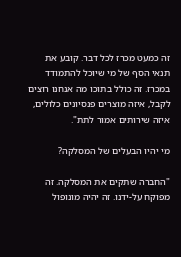זה כמעט מכרז לכל דבר. קובע את תנאי הסף של מי שיוכל להתמודד במכרז. זה כולל בתוכו מה אנחנו רוצים לקבל, איזה מוצרים פנסיונים כלולים, איזה שירותים אמור לתת".

מי יהיו הבעלים של המסלקה?

"החברה שתקים את המסלקה. זה מפוקח על-ידנו. זה יהיה מונופול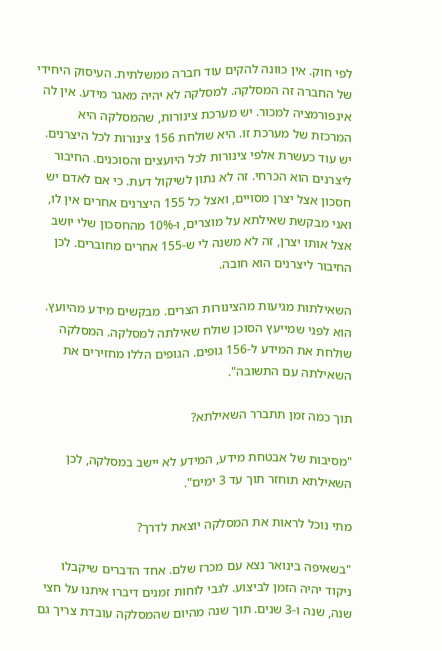לפי חוק. אין כוונה להקים עוד חברה ממשלתית. העיסוק היחידי של החברה זה המסלקה. למסלקה לא יהיה מאגר מידע. אין לה אינפורמציה למכור. יש מערכת צינורות, שהמסלקה היא המרכזת של מערכת זו. היא שולחת 156 צינורות לכל היצרנים. יש עוד כעשרת אלפי צינורות לכל היועצים והסוכנים. החיבור ליצרנים הוא הכרחי. זה לא נתון לשיקול דעת. כי אם לאדם יש חסכון אצל יצרן מסויים, ואצל כל 155 היצרנים אחרים אין לו, ואני מבקשת שאילתא על מוצרים, ו-10% מהחסכון שלי יושב אצל אותו יצרן, זה לא משנה לי ש-155 אחרים מחוברים. לכן החיבור ליצרנים הוא חובה.

השאילתות מגיעות מהצינורות הצרים. מבקשים מידע מהיועץ. הוא לפני שמייעץ הסוכן שולח שאילתה למסלקה. המסלקה שולחת את המידע ל-156 גופים. הגופים הללו מחזירים את השאילתה עם התשובה".

תוך כמה זמן תתברר השאילתא?

"מסיבות של אבטחת מידע, המידע לא יישב במסלקה, לכן השאילתא תוחזר תוך עד 3 ימים".

מתי נוכל לראות את המסלקה יוצאת לדרך?

"בשאיפה בינואר נצא עם מכרז שלם. אחד הדברים שיקבלו ניקוד יהיה הזמן לביצוע. לגבי לוחות זמנים דיברו איתנו על חצי שנה, שנה ו-3 שנים. תוך שנה מהיום שהמסלקה עובדת צריך גם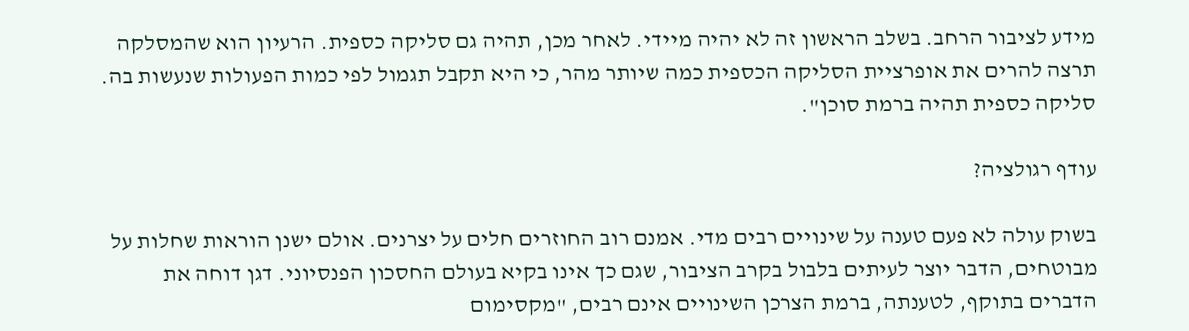מידע לציבור הרחב. בשלב הראשון זה לא יהיה מיידי. לאחר מכן, תהיה גם סליקה כספית. הרעיון הוא שהמסלקה תרצה להרים את אופרציית הסליקה הכספית כמה שיותר מהר, כי היא תקבל תגמול לפי כמות הפעולות שנעשות בה. סליקה כספית תהיה ברמת סוכן".

עודף רגולציה?

בשוק עולה לא פעם טענה על שינויים רבים מדי. אמנם רוב החוזרים חלים על יצרנים. אולם ישנן הוראות שחלות על מבוטחים, הדבר יוצר לעיתים בלבול בקרב הציבור, שגם כך אינו בקיא בעולם החסכון הפנסיוני. דגן דוחה את הדברים בתוקף, לטענתה, ברמת הצרכן השינויים אינם רבים, "מקסימום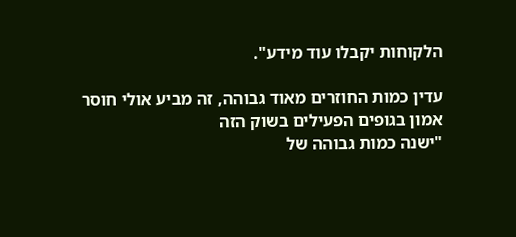הלקוחות יקבלו עוד מידע".

עדין כמות החוזרים מאוד גבוהה, זה מביע אולי חוסר אמון בגופים הפעילים בשוק הזה
"ישנה כמות גבוהה של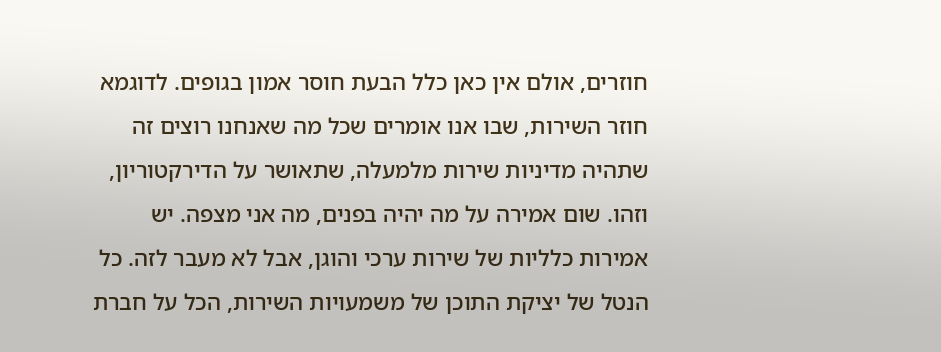חוזרים, אולם אין כאן כלל הבעת חוסר אמון בגופים. לדוגמא חוזר השירות, שבו אנו אומרים שכל מה שאנחנו רוצים זה שתהיה מדיניות שירות מלמעלה, שתאושר על הדירקטוריון, וזהו. שום אמירה על מה יהיה בפנים, מה אני מצפה. יש אמירות כלליות של שירות ערכי והוגן, אבל לא מעבר לזה. כל הנטל של יציקת התוכן של משמעויות השירות, הכל על חברת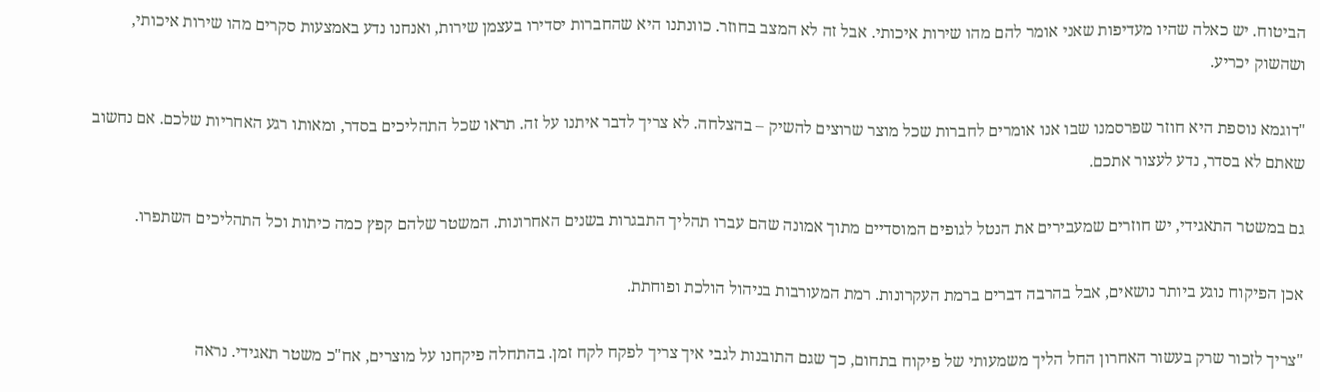הביטוח. יש כאלה שהיו מעדיפות שאני אומר להם מהו שירות איכותי. אבל זה לא המצב בחוזר. כוונתנו היא שהחברות יסדירו בעצמן שירות, ואנחנו נדע באמצעות סקרים מהו שירות איכותי, ושהשוק יכריע.

"דוגמא נוספת היא חוזר שפרסמנו שבו אנו אומרים לחברות שכל מוצר שרוצים להשיק – בהצלחה. לא צריך לדבר איתנו על זה. תראו שכל התהליכים בסדר, ומאותו רגע האחריות שלכם. אם נחשוב שאתם לא בסדר, נדע לעצור אתכם.

גם במשטר התאגידי, יש חוזרים שמעבירים את הנטל לגופים המוסדיים מתוך אמונה שהם עברו תהליך התבגרות בשנים האחרונות. המשטר שלהם קפץ כמה כיתות וכל התהליכים השתפרו.

אכן הפיקוח נוגע ביותר נושאים, אבל בהרבה דברים ברמת העקרונות. רמת המעורבות בניהול הולכת ופוחתת.

"צריך לזכור שרק בעשור האחרון החל הליך משמעותי של פיקוח בתחום, כך שגם התובנות לגבי איך צריך לפקח לקח זמן. בהתחלה פיקחנו על מוצרים, אח"כ משטר תאגידי. נראה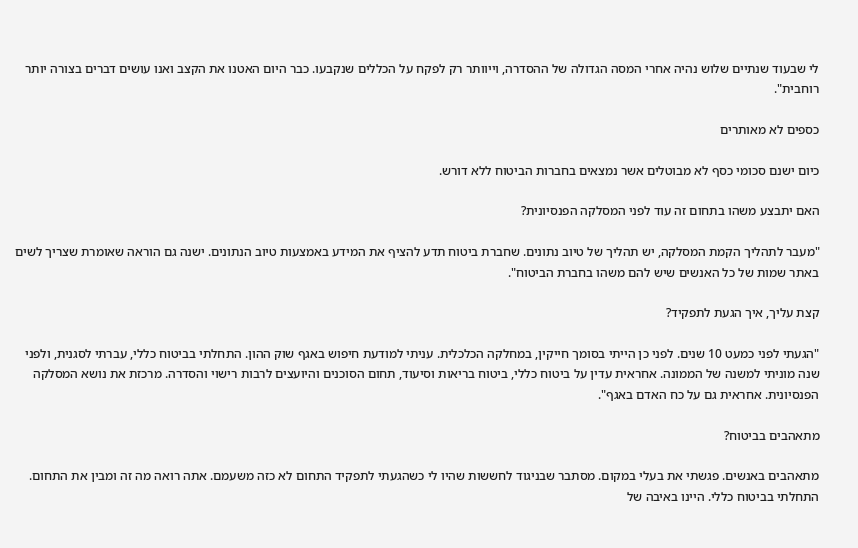לי שבעוד שנתיים שלוש נהיה אחרי המסה הגדולה של ההסדרה, וייוותר רק לפקח על הכללים שנקבעו. כבר היום האטנו את הקצב ואנו עושים דברים בצורה יותר רוחבית".

כספים לא מאותרים

כיום ישנם סכומי כסף לא מבוטלים אשר נמצאים בחברות הביטוח ללא דורש.

האם יתבצע משהו בתחום זה עוד לפני המסלקה הפנסיונית?

"מעבר לתהליך הקמת המסלקה, יש תהליך של טיוב נתונים. שחברת ביטוח תדע להציף את המידע באמצעות טיוב הנתונים. ישנה גם הוראה שאומרת שצריך לשים באתר שמות של כל האנשים שיש להם משהו בחברת הביטוח".

קצת עליך, איך הגעת לתפקיד?

"הגעתי לפני כמעט 10 שנים. לפני כן הייתי בסומך חייקין, במחלקה הכלכלית. עניתי למודעת חיפוש באגף שוק ההון. התחלתי בביטוח כללי, עברתי לסגנית, ולפני שנה מוניתי למשנה של הממונה. אחראית עדין על ביטוח כללי, ביטוח בריאות וסיעוד, תחום הסוכנים והיועצים לרבות רישוי והסדרה. מרכזת את נושא המסלקה הפנסיונית. אחראית גם על כח האדם באגף".

מתאהבים בביטוח?

מתאהבים באנשים. פגשתי את בעלי במקום. מסתבר שבניגוד לחששות שהיו לי כשהגעתי לתפקיד התחום לא כזה משעמם. אתה רואה מה זה ומבין את התחום. התחלתי בביטוח כללי. היינו באיבה של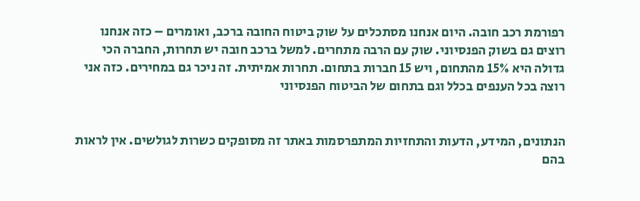רפורמת רכב חובה. היום אנחנו מסתכלים על שוק ביטוח החובה ברכב, ואומרים – כזה אנחנו רוצים גם בשוק הפנסיוני. שוק עם הרבה מתחרים. למשל ברכב חובה יש תחרות, החברה הכי גדולה היא 15% מהתחום, ויש 15 חברות בתחום. תחרות אמיתית. זה ניכר גם במחירים. כזה אני רוצה בכל הענפים בכלל וגם בתחום של הביטוח הפנסיוני


הנתונים, המידע, הדעות והתחזיות המתפרסמות באתר זה מסופקים כשרות לגולשים. אין לראות בהם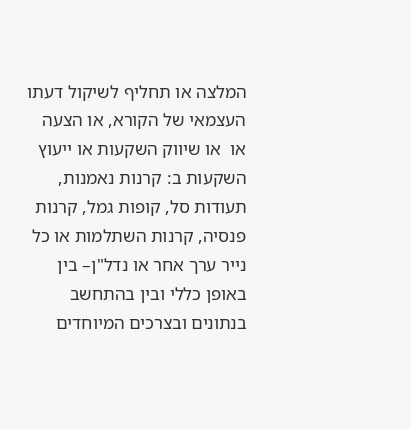המלצה או תחליף לשיקול דעתו העצמאי של הקורא, או הצעה או  או שיווק השקעות או ייעוץ השקעות ב: קרנות נאמנות, תעודות סל, קופות גמל, קרנות פנסיה, קרנות השתלמות או כל נייר ערך אחר או נדל"ן– בין באופן כללי ובין בהתחשב בנתונים ובצרכים המיוחדים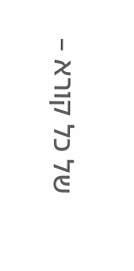של כל קורא –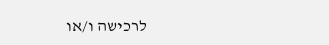לרכישה ו/או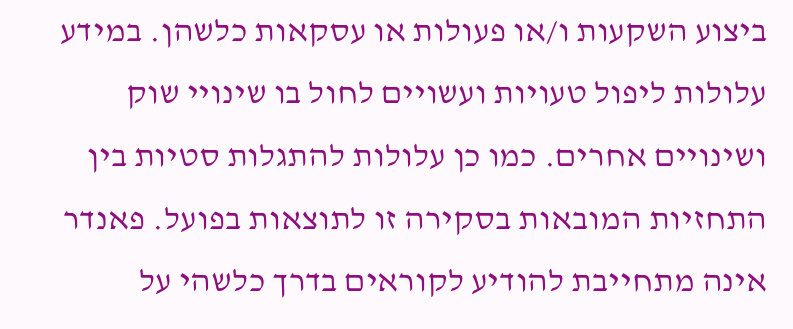ביצוע השקעות ו/או פעולות או עסקאות כלשהן. במידע עלולות ליפול טעויות ועשויים לחול בו שינויי שוק ושינויים אחרים. כמו כן עלולות להתגלות סטיות בין התחזיות המובאות בסקירה זו לתוצאות בפועל. פאנדר אינה מתחייבת להודיע לקוראים בדרך כלשהי על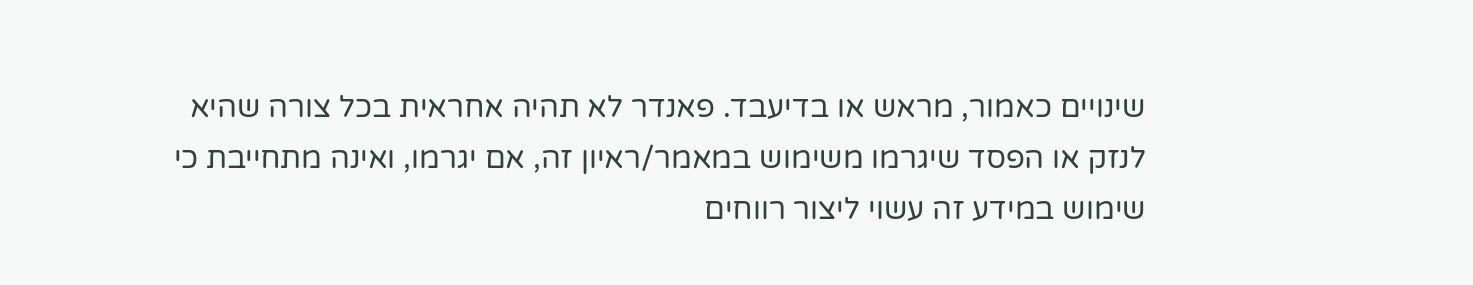שינויים כאמור, מראש או בדיעבד. פאנדר לא תהיה אחראית בכל צורה שהיא לנזק או הפסד שיגרמו משימוש במאמר/ראיון זה, אם יגרמו, ואינה מתחייבת כי שימוש במידע זה עשוי ליצור רווחים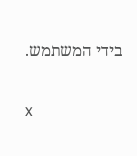בידי המשתמש.

x